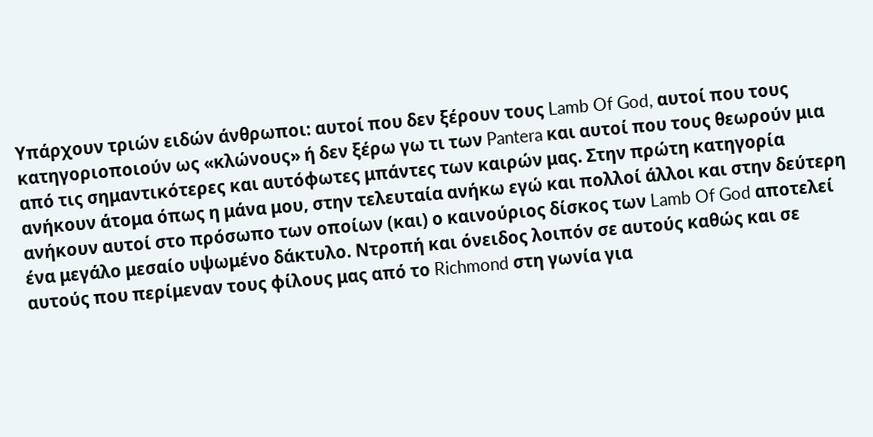Υπάρχουν τριών ειδών άνθρωποι: αυτοί που δεν ξέρουν τους Lamb Of God, αυτοί που τους κατηγοριοποιούν ως «κλώνους» ή δεν ξέρω γω τι των Pantera και αυτοί που τους θεωρούν μια από τις σημαντικότερες και αυτόφωτες μπάντες των καιρών μας. Στην πρώτη κατηγορία ανήκουν άτομα όπως η μάνα μου, στην τελευταία ανήκω εγώ και πολλοί άλλοι και στην δεύτερη ανήκουν αυτοί στο πρόσωπο των οποίων (και) ο καινούριος δίσκος των Lamb Of God αποτελεί ένα μεγάλο μεσαίο υψωμένο δάκτυλο. Ντροπή και όνειδος λοιπόν σε αυτούς καθώς και σε αυτούς που περίμεναν τους φίλους μας από το Richmond στη γωνία για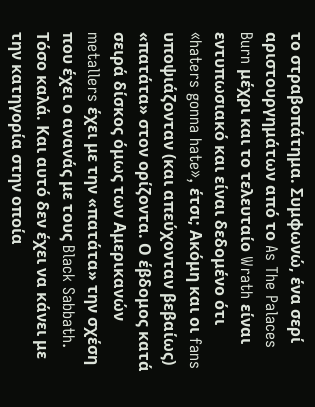το στραβοπάτημα. Συμφωνώ, ένα σερί αριστουργημάτων από το As The Palaces Burn μέχρι και το τελευταίο Wrath είναι εντυπωσιακό και είναι δεδομένο ότι «haters gonna hate», έτσι; Aκόμη και οι fans υποψιάζονταν (και απεύχονταν βεβαίως) «πατάτα» στον ορίζοντα. Ο έβδομος κατά σειρά δίσκος όμως των Αμερικανών metallers έχει με την «πατάτα» την σχέση που έχει ο ανανάς με τους Black Sabbath. Τόσο καλά. Και αυτό δεν έχει να κάνει με την κατηγορία στην οποία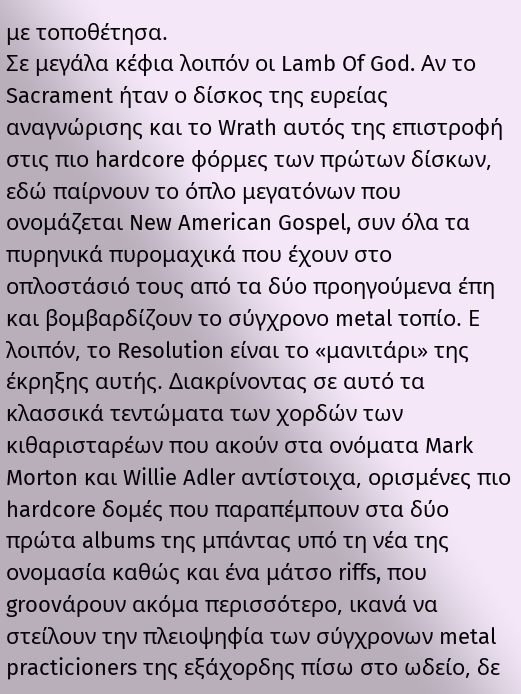με τοποθέτησα.
Σε μεγάλα κέφια λοιπόν οι Lamb Of God. Αν το Sacrament ήταν ο δίσκος της ευρείας αναγνώρισης και το Wrath αυτός της επιστροφή στις πιο hardcore φόρμες των πρώτων δίσκων, εδώ παίρνουν το όπλο μεγατόνων που ονομάζεται New American Gospel, συν όλα τα πυρηνικά πυρομαχικά που έχουν στο οπλοστάσιό τους από τα δύο προηγούμενα έπη και βομβαρδίζουν το σύγχρονο metal τοπίο. Ε λοιπόν, το Resolution είναι το «μανιτάρι» της έκρηξης αυτής. Διακρίνοντας σε αυτό τα κλασσικά τεντώματα των χορδών των κιθαρισταρέων που ακούν στα ονόματα Mark Morton και Willie Adler αντίστοιχα, ορισμένες πιο hardcore δομές που παραπέμπουν στα δύο πρώτα albums της μπάντας υπό τη νέα της ονομασία καθώς και ένα μάτσο riffs, που groovάρουν ακόμα περισσότερο, ικανά να στείλουν την πλειοψηφία των σύγχρονων metal practicioners της εξάχορδης πίσω στο ωδείο, δε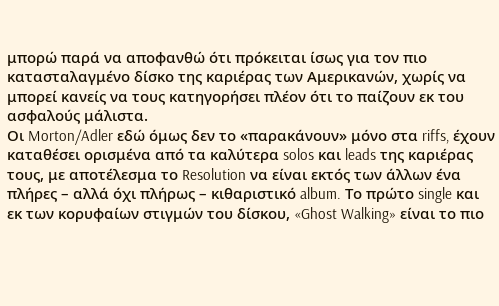μπορώ παρά να αποφανθώ ότι πρόκειται ίσως για τον πιο κατασταλαγμένο δίσκο της καριέρας των Αμερικανών, χωρίς να μπορεί κανείς να τους κατηγορήσει πλέον ότι το παίζουν εκ του ασφαλούς μάλιστα.
Οι Morton/Adler εδώ όμως δεν το «παρακάνουν» μόνο στα riffs, έχουν καταθέσει ορισμένα από τα καλύτερα solos και leads της καριέρας τους, με αποτέλεσμα το Resolution να είναι εκτός των άλλων ένα πλήρες – αλλά όχι πλήρως – κιθαριστικό album. Το πρώτο single και εκ των κορυφαίων στιγμών του δίσκου, «Ghost Walking» είναι το πιο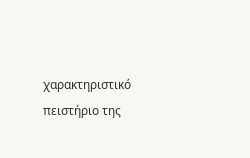χαρακτηριστικό πειστήριο της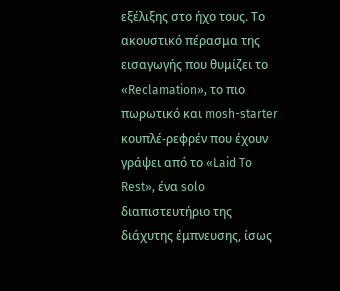εξέλιξης στο ήχο τους. Το ακουστικό πέρασμα της εισαγωγής που θυμίζει το «Reclamation», το πιο πωρωτικό και mosh-starter κουπλέ-ρεφρέν που έχουν γράψει από το «Laid To Rest», ένα solo διαπιστευτήριο της διάχυτης έμπνευσης, ίσως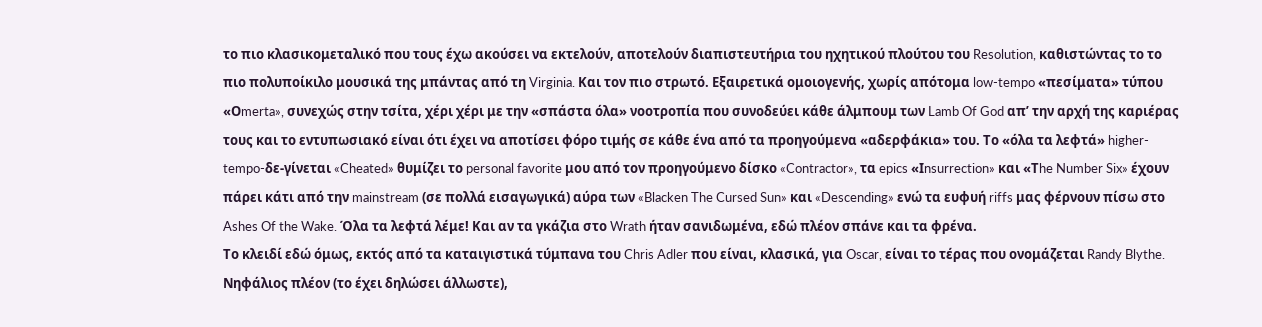το πιο κλασικομεταλικό που τους έχω ακούσει να εκτελούν, αποτελούν διαπιστευτήρια του ηχητικού πλούτου του Resolution, καθιστώντας το το πιο πολυποίκιλο μουσικά της μπάντας από τη Virginia. Και τον πιο στρωτό. Εξαιρετικά ομοιογενής, χωρίς απότομα low-tempo «πεσίματα» τύπου «Οmerta», συνεχώς στην τσίτα, χέρι χέρι με την «σπάστα όλα» νοοτροπία που συνοδεύει κάθε άλμπουμ των Lamb Of God απ’ την αρχή της καριέρας τους και το εντυπωσιακό είναι ότι έχει να αποτίσει φόρο τιμής σε κάθε ένα από τα προηγούμενα «αδερφάκια» του. Το «όλα τα λεφτά» higher-tempo-δε-γίνεται «Cheated» θυμίζει το personal favorite μου από τον προηγούμενο δίσκο «Contractor», τα epics «Ιnsurrection» και «Τhe Number Six» έχουν πάρει κάτι από την mainstream (σε πολλά εισαγωγικά) αύρα των «Blacken The Cursed Sun» και «Descending» ενώ τα ευφυή riffs μας φέρνουν πίσω στο Ashes Of the Wake. Όλα τα λεφτά λέμε! Και αν τα γκάζια στο Wrath ήταν σανιδωμένα, εδώ πλέον σπάνε και τα φρένα.
Το κλειδί εδώ όμως, εκτός από τα καταιγιστικά τύμπανα του Chris Adler που είναι, κλασικά, για Oscar, είναι το τέρας που ονομάζεται Randy Blythe. Νηφάλιος πλέον (το έχει δηλώσει άλλωστε),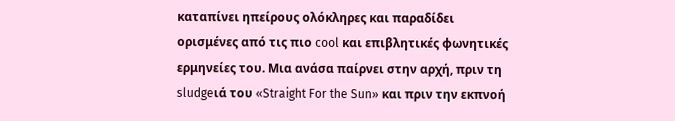καταπίνει ηπείρους ολόκληρες και παραδίδει ορισμένες από τις πιο cool και επιβλητικές φωνητικές ερμηνείες του. Μια ανάσα παίρνει στην αρχή, πριν τη sludgeιά του «Straight For the Sun» και πριν την εκπνοή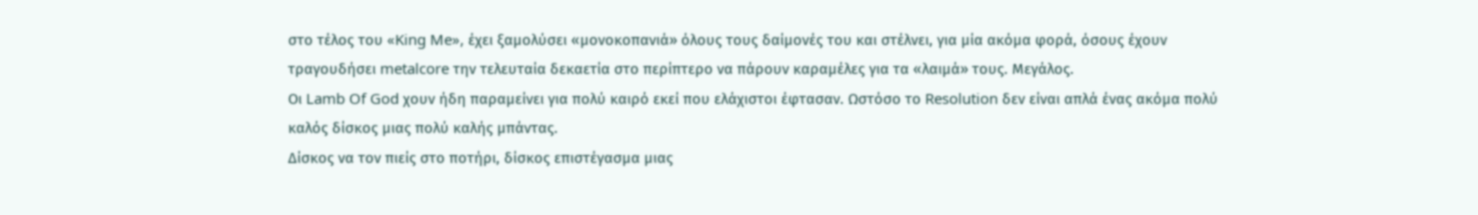στο τέλος του «King Me», έχει ξαμολύσει «μονοκοπανιά» όλους τους δαίμονές του και στέλνει, για μία ακόμα φορά, όσους έχουν τραγουδήσει metalcore την τελευταία δεκαετία στο περίπτερο να πάρουν καραμέλες για τα «λαιμά» τους. Μεγάλος.
Οι Lamb Of God χουν ήδη παραμείνει για πολύ καιρό εκεί που ελάχιστοι έφτασαν. Ωστόσο το Resolution δεν είναι απλά ένας ακόμα πολύ καλός δίσκος μιας πολύ καλής μπάντας.
Δίσκος να τον πιείς στο ποτήρι, δίσκος επιστέγασμα μιας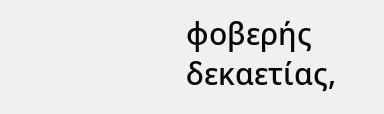φοβερής δεκαετίας,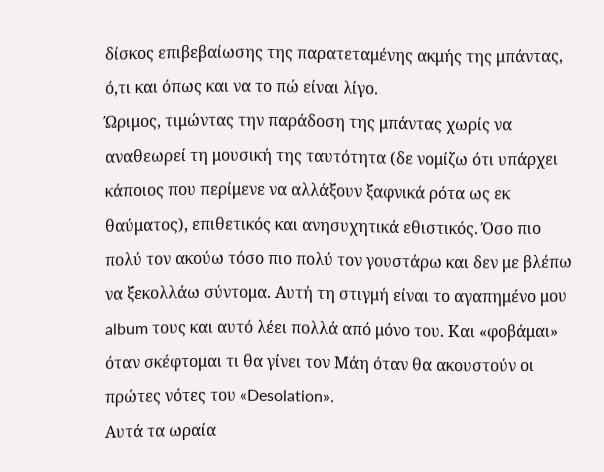δίσκος επιβεβαίωσης της παρατεταμένης ακμής της μπάντας, ό,τι και όπως και να το πώ είναι λίγο.
Ώριμος, τιμώντας την παράδοση της μπάντας χωρίς να αναθεωρεί τη μουσική της ταυτότητα (δε νομίζω ότι υπάρχει κάποιος που περίμενε να αλλάξουν ξαφνικά ρότα ως εκ θαύματος), επιθετικός και ανησυχητικά εθιστικός. Όσο πιο πολύ τον ακούω τόσο πιο πολύ τον γουστάρω και δεν με βλέπω να ξεκολλάω σύντομα. Αυτή τη στιγμή είναι το αγαπημένο μου album τους και αυτό λέει πολλά από μόνο του. Και «φοβάμαι» όταν σκέφτομαι τι θα γίνει τον Μάη όταν θα ακουστούν οι πρώτες νότες του «Desolation».
Αυτά τα ωραία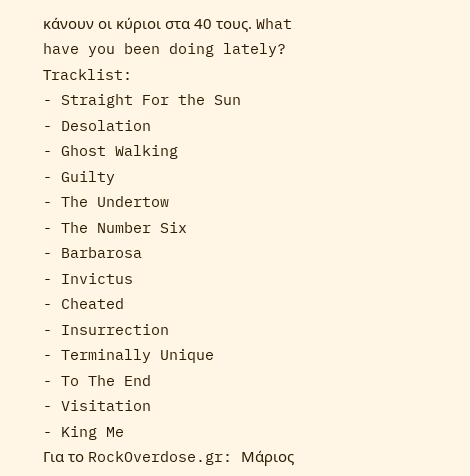κάνουν οι κύριοι στα 40 τους. What have you been doing lately?
Τracklist:
- Straight For the Sun
- Desolation
- Ghost Walking
- Guilty
- The Undertow
- The Number Six
- Barbarosa
- Invictus
- Cheated
- Insurrection
- Terminally Unique
- To The End
- Visitation
- King Me
Για το RockOverdose.gr: Μάριος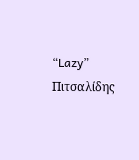“Lazy” Πιτσαλίδης